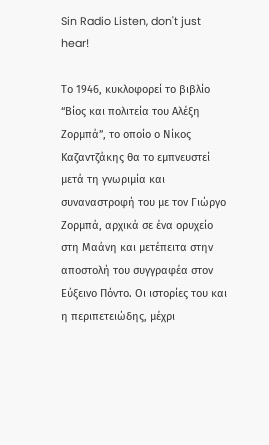Sin Radio Listen, don't just hear!

Το 1946, κυκλοφορεί το βιβλίο “Βίος και πολιτεία του Αλέξη Ζορμπά”, το οποίο ο Νίκος Καζαντζάκης θα το εμπνευστεί μετά τη γνωριμία και συναναστροφή του με τον Γιώργο Ζορμπά, αρχικά σε ένα ορυχείο στη Μαάνη και μετέπειτα στην αποστολή του συγγραφέα στον Εύξεινο Πόντο. Οι ιστορίες του και η περιπετειώδης, μέχρι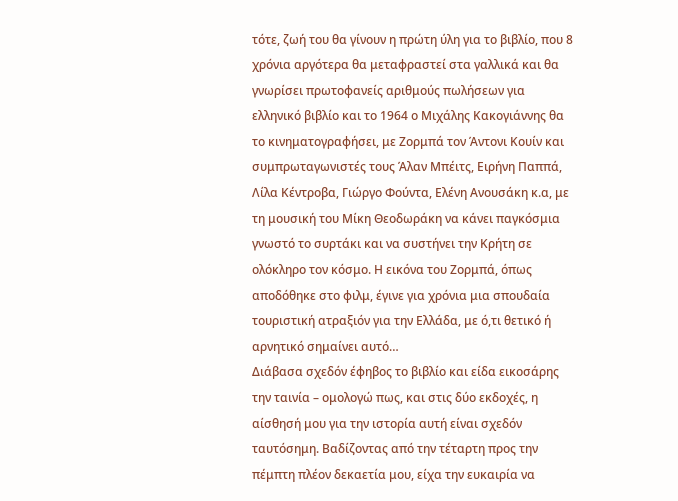τότε, ζωή του θα γίνουν η πρώτη ύλη για το βιβλίο, που 8 χρόνια αργότερα θα μεταφραστεί στα γαλλικά και θα γνωρίσει πρωτοφανείς αριθμούς πωλήσεων για ελληνικό βιβλίο και το 1964 ο Μιχάλης Κακογιάννης θα το κινηματογραφήσει, με Ζορμπά τον Άντονι Κουίν και συμπρωταγωνιστές τους Άλαν Μπέιτς, Ειρήνη Παππά, Λίλα Κέντροβα, Γιώργο Φούντα, Ελένη Ανουσάκη κ.α, με τη μουσική του Μίκη Θεοδωράκη να κάνει παγκόσμια γνωστό το συρτάκι και να συστήνει την Κρήτη σε ολόκληρο τον κόσμο. Η εικόνα του Ζορμπά, όπως αποδόθηκε στο φιλμ, έγινε για χρόνια μια σπουδαία τουριστική ατραξιόν για την Ελλάδα, με ό,τι θετικό ή αρνητικό σημαίνει αυτό…
Διάβασα σχεδόν έφηβος το βιβλίο και είδα εικοσάρης την ταινία – ομολογώ πως, και στις δύο εκδοχές, η αίσθησή μου για την ιστορία αυτή είναι σχεδόν ταυτόσημη. Βαδίζοντας από την τέταρτη προς την πέμπτη πλέον δεκαετία μου, είχα την ευκαιρία να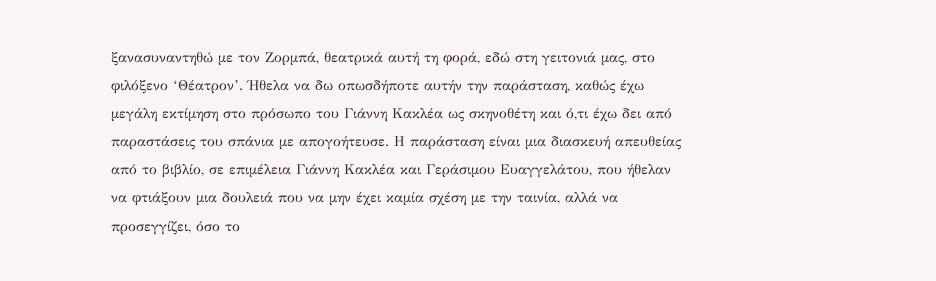ξανασυναντηθώ με τον Ζορμπά, θεατρικά αυτή τη φορά, εδώ στη γειτονιά μας, στο φιλόξενο ‘Θέατρον’. Ήθελα να δω οπωσδήποτε αυτήν την παράσταση, καθώς έχω μεγάλη εκτίμηση στο πρόσωπο του Γιάννη Κακλέα ως σκηνοθέτη και ό,τι έχω δει από παραστάσεις του σπάνια με απογοήτευσε. Η παράσταση είναι μια διασκευή απευθείας από το βιβλίο, σε επιμέλεια Γιάννη Κακλέα και Γεράσιμου Ευαγγελάτου, που ήθελαν να φτιάξουν μια δουλειά που να μην έχει καμία σχέση με την ταινία, αλλά να προσεγγίζει, όσο το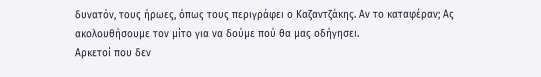δυνατόν, τους ήρωες, όπως τους περιγράφει ο Καζαντζάκης. Αν το καταφέραν; Ας ακολουθήσουμε τον μίτο για να δούμε πού θα μας οδήγησει.
Αρκετοί που δεν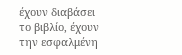έχουν διαβάσει το βιβλίο, έχουν την εσφαλμένη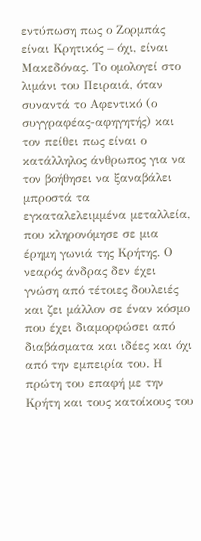εντύπωση πως ο Ζορμπάς είναι Κρητικός – όχι, είναι Μακεδόνας. Το ομολογεί στο λιμάνι του Πειραιά, όταν συναντά το Αφεντικό (ο συγγραφέας-αφηγητής) και τον πείθει πως είναι ο κατάλληλος άνθρωπος για να τον βοήθησει να ξαναβάλει μπροστά τα εγκαταλελειμμένα μεταλλεία, που κληρονόμησε σε μια έρημη γωνιά της Κρήτης. Ο νεαρός άνδρας δεν έχει γνώση από τέτοιες δουλειές και ζει μάλλον σε έναν κόσμο που έχει διαμορφώσει από διαβάσματα και ιδέες και όχι από την εμπειρία του. Η πρώτη του επαφή με την Κρήτη και τους κατοίκους του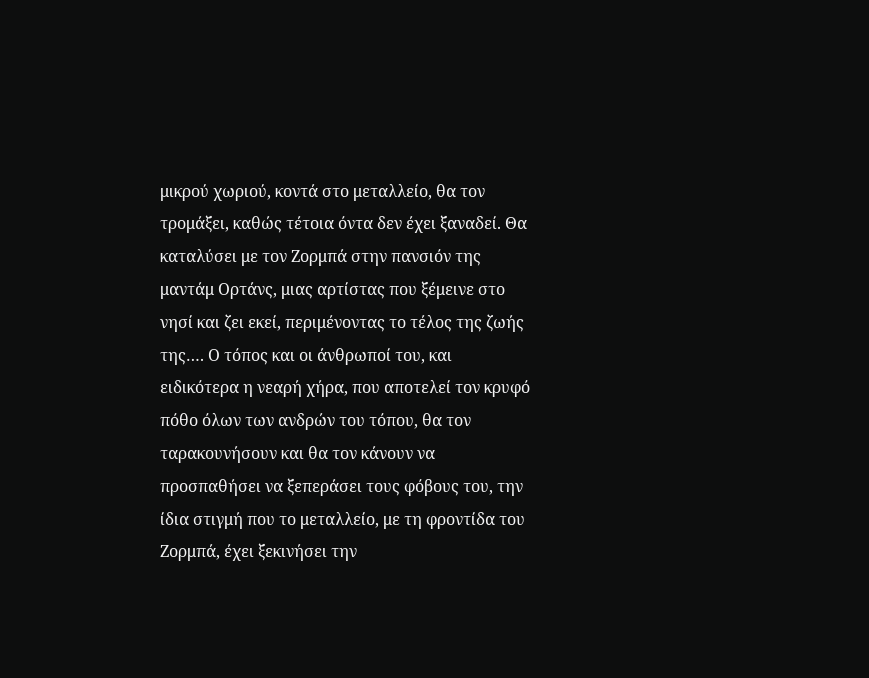μικρού χωριού, κοντά στο μεταλλείο, θα τον τρομάξει, καθώς τέτοια όντα δεν έχει ξαναδεί. Θα καταλύσει με τον Ζορμπά στην πανσιόν της μαντάμ Ορτάνς, μιας αρτίστας που ξέμεινε στο νησί και ζει εκεί, περιμένοντας το τέλος της ζωής της…. Ο τόπος και οι άνθρωποί του, και ειδικότερα η νεαρή χήρα, που αποτελεί τον κρυφό πόθο όλων των ανδρών του τόπου, θα τον ταρακουνήσουν και θα τον κάνουν να προσπαθήσει να ξεπεράσει τους φόβους του, την ίδια στιγμή που το μεταλλείο, με τη φροντίδα του Ζορμπά, έχει ξεκινήσει την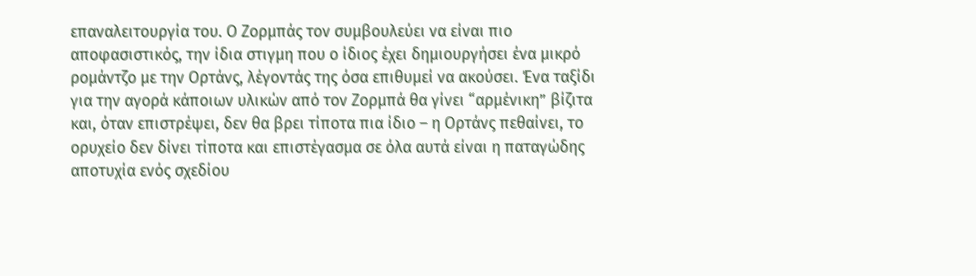επαναλειτουργία του. Ο Ζορμπάς τον συμβουλεύει να είναι πιο αποφασιστικός, την ίδια στιγμη που ο ίδιος έχει δημιουργήσει ένα μικρό ρομάντζο με την Ορτάνς, λέγοντάς της όσα επιθυμεί να ακούσει. Ένα ταξίδι για την αγορά κάποιων υλικών από τον Ζορμπά θα γίνει “αρμένικη” βίζιτα και, όταν επιστρέψει, δεν θα βρει τίποτα πια ίδιο – η Ορτάνς πεθαίνει, το ορυχείο δεν δίνει τίποτα και επιστέγασμα σε όλα αυτά είναι η παταγώδης αποτυχία ενός σχεδίου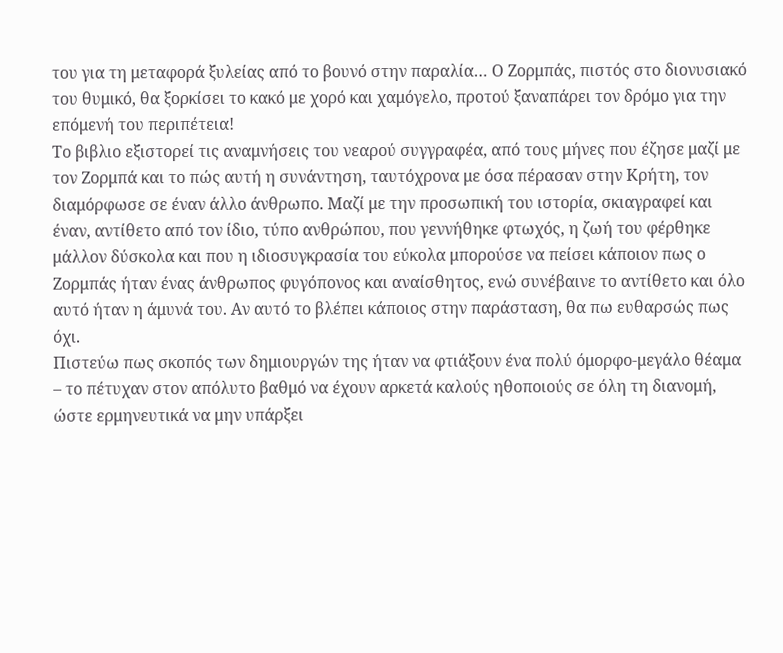του για τη μεταφορά ξυλείας από το βουνό στην παραλία… Ο Ζορμπάς, πιστός στο διονυσιακό του θυμικό, θα ξορκίσει το κακό με χορό και χαμόγελο, προτού ξαναπάρει τον δρόμο για την επόμενή του περιπέτεια!
Το βιβλιο εξιστορεί τις αναμνήσεις του νεαρού συγγραφέα, από τους μήνες που έζησε μαζί με τον Ζορμπά και το πώς αυτή η συνάντηση, ταυτόχρονα με όσα πέρασαν στην Κρήτη, τον διαμόρφωσε σε έναν άλλο άνθρωπο. Μαζί με την προσωπική του ιστορία, σκιαγραφεί και έναν, αντίθετο από τον ίδιο, τύπο ανθρώπου, που γεννήθηκε φτωχός, η ζωή του φέρθηκε μάλλον δύσκολα και που η ιδιοσυγκρασία του εύκολα μπορούσε να πείσει κάποιον πως ο Ζορμπάς ήταν ένας άνθρωπος φυγόπονος και αναίσθητος, ενώ συνέβαινε το αντίθετο και όλο αυτό ήταν η άμυνά του. Αν αυτό το βλέπει κάποιος στην παράσταση, θα πω ευθαρσώς πως όχι.
Πιστεύω πως σκοπός των δημιουργών της ήταν να φτιάξουν ένα πολύ όμορφο-μεγάλο θέαμα – το πέτυχαν στον απόλυτο βαθμό να έχουν αρκετά καλούς ηθοποιούς σε όλη τη διανομή, ώστε ερμηνευτικά να μην υπάρξει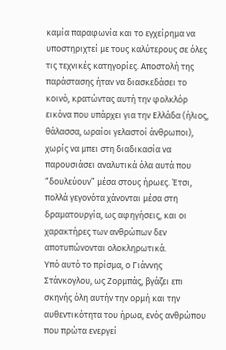καμία παραφωνία και το εγχείρημα να υποστηριχτεί με τους καλύτερους σε όλες τις τεχνικές κατηγορίες. Αποστολή της παράστασης ήταν να διασκεδάσει το κοινό, κρατώντας αυτή την φολκλόρ εικόνα που υπάρχει για την Ελλάδα (ήλιος, θάλασσα, ωραίοι γελαστοί άνθρωποι), χωρίς να μπει στη διαδικασία να παρουσιάσει αναλυτικά όλα αυτά που “δουλεύουν” μέσα στους ήρωες. Έτσι, πολλά γεγονότα χάνονται μέσα στη δραματουργία, ως αφηγήσεις, και οι χαρακτήρες των ανθρώπων δεν αποτυπώνονται ολοκληρωτικά.
Υπό αυτό το πρίσμα, ο Γιάννης Στάνκογλου, ως Ζορμπάς, βγάζει επι σκηνής όλη αυτήν την ορμή και την αυθεντικότητα του ήρωα, ενός ανθρώπου που πρώτα ενεργεί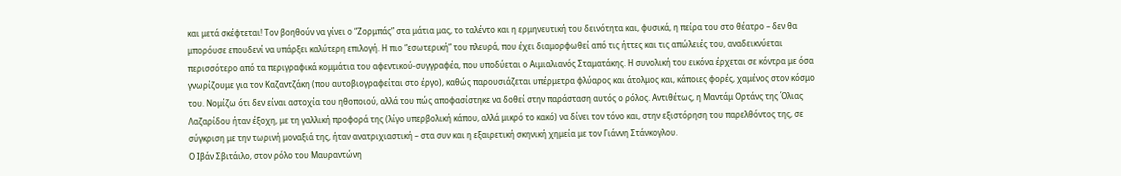και μετά σκέφτεται! Τον βοηθούν να γίνει ο “Ζορμπάς” στα μάτια μας, το ταλέντο και η ερμηνευτική του δεινότητα και, φυσικά, η πείρα του στο θέατρο – δεν θα μπορόυσε επουδενί να υπάρξει καλύτερη επιλογή. Η πιο “εσωτερική” του πλευρά, που έχει διαμορφωθεί από τις ήττες και τις απώλειές του, αναδεικνύεται περισσότερο από τα περιγραφικά κομμάτια του αφεντικού-συγγραφέα, που υποδύεται ο Αιμιαλιανός Σταματάκης. Η συνολική του εικόνα έρχεται σε κόντρα με όσα γνωρίζουμε για τον Καζαντζάκη (που αυτοβιογραφείται στο έργο), καθώς παρουσιάζεται υπέρμετρα φλύαρος και άτολμος και, κάποιες φορές, χαμένος στον κόσμο του. Νομίζω ότι δεν είναι αστοχία του ηθοποιού, αλλά του πώς αποφασίστηκε να δοθεί στην παράσταση αυτός ο ρόλος. Αντιθέτως, η Μαντάμ Ορτάνς της Όλιας Λαζαρίδου ήταν έξοχη, με τη γαλλική προφορά της (λίγο υπερβολική κάπου, αλλά μικρό το κακό) να δίνει τον τόνο και, στην εξιστόρηση του παρελθόντος της, σε σύγκριση με την τωρινή μοναξιά της, ήταν ανατριχιαστική – στα συν και η εξαιρετική σκηνική χημεία με τον Γιάννη Στάνκογλου.
Ο Ιβάν Σβιτάιλο, στον ρόλο του Μαυραντώνη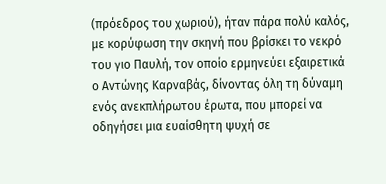(πρόεδρος του χωριού), ήταν πάρα πολύ καλός, με κορύφωση την σκηνή που βρίσκει το νεκρό του γιο Παυλή, τον οποίο ερμηνεύει εξαιρετικά ο Αντώνης Καρναβάς, δίνοντας όλη τη δύναμη ενός ανεκπλήρωτου έρωτα, που μπορεί να οδηγήσει μια ευαίσθητη ψυχή σε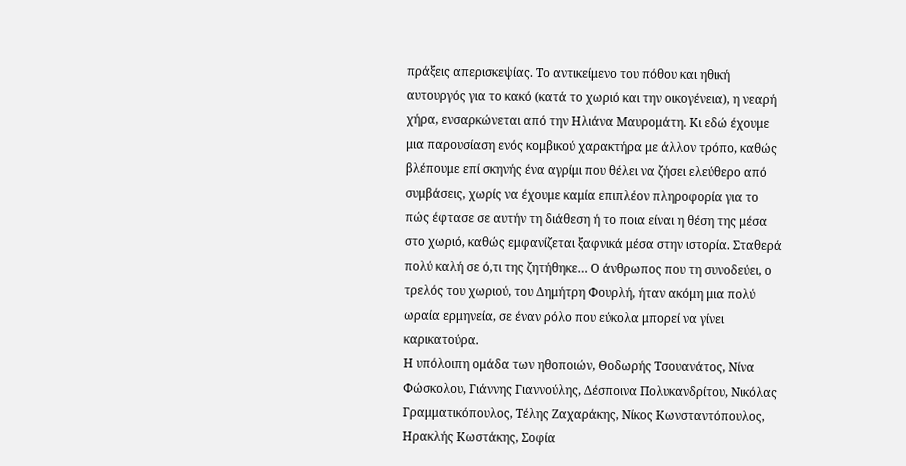πράξεις απερισκεψίας. Το αντικείμενο του πόθου και ηθική αυτουργός για το κακό (κατά το χωριό και την οικογένεια), η νεαρή χήρα, ενσαρκώνεται από την Ηλιάνα Μαυρομάτη. Κι εδώ έχουμε μια παρουσίαση ενός κομβικού χαρακτήρα με άλλον τρόπο, καθώς βλέπουμε επί σκηνής ένα αγρίμι που θέλει να ζήσει ελεύθερο από συμβάσεις, χωρίς να έχουμε καμία επιπλέον πληροφορία για το πώς έφτασε σε αυτήν τη διάθεση ή το ποια είναι η θέση της μέσα στο χωριό, καθώς εμφανίζεται ξαφνικά μέσα στην ιστορία. Σταθερά πολύ καλή σε ό,τι της ζητήθηκε… Ο άνθρωπος που τη συνοδεύει, ο τρελός του χωριού, του Δημήτρη Φουρλή, ήταν ακόμη μια πολύ ωραία ερμηνεία, σε έναν ρόλο που εύκολα μπορεί να γίνει καρικατούρα.
Η υπόλοιπη ομάδα των ηθοποιών, Θοδωρής Τσουανάτος, Νίνα Φώσκολου, Γιάννης Γιαννούλης, Δέσποινα Πολυκανδρίτου, Νικόλας Γραμματικόπουλος, Τέλης Ζαχαράκης, Νίκος Κωνσταντόπουλος, Ηρακλής Κωστάκης, Σοφία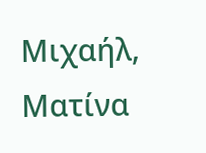Μιχαήλ, Ματίνα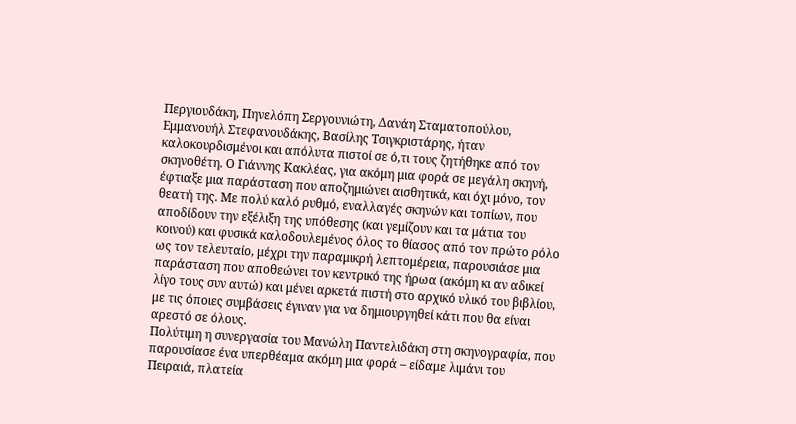Περγιουδάκη, Πηνελόπη Σεργουνιώτη, Δανάη Σταματοπούλου, Εμμανουήλ Στεφανουδάκης, Βασίλης Τσιγκριστάρης, ήταν καλοκουρδισμένοι και απόλυτα πιστοί σε ό,τι τους ζητήθηκε από τον σκηνοθέτη. Ο Γιάννης Κακλέας, για ακόμη μια φορά σε μεγάλη σκηνή, έφτιαξε μια παράσταση που αποζημιώνει αισθητικά, και όχι μόνο, τον θεατή της. Με πολύ καλό ρυθμό, εναλλαγές σκηνών και τοπίων, που αποδίδουν την εξέλιξη της υπόθεσης (και γεμίζουν και τα μάτια του κοινού) και φυσικά καλοδουλεμένος όλος το θίασος από τον πρώτο ρόλο ως τον τελευταίο, μέχρι την παραμικρή λεπτομέρεια, παρουσιάσε μια παράσταση που αποθεώνει τον κεντρικό της ήρωα (ακόμη κι αν αδικεί λίγο τους συν αυτώ) και μένει αρκετά πιστή στο αρχικό υλικό του βιβλίου, με τις όποιες συμβάσεις έγιναν για να δημιουργηθεί κάτι που θα είναι αρεστό σε όλους.
Πολύτιμη η συνεργασία του Μανώλη Παντελιδάκη στη σκηνογραφία, που παρουσίασε ένα υπερθέαμα ακόμη μια φορά – είδαμε λιμάνι του Πειραιά, πλατεία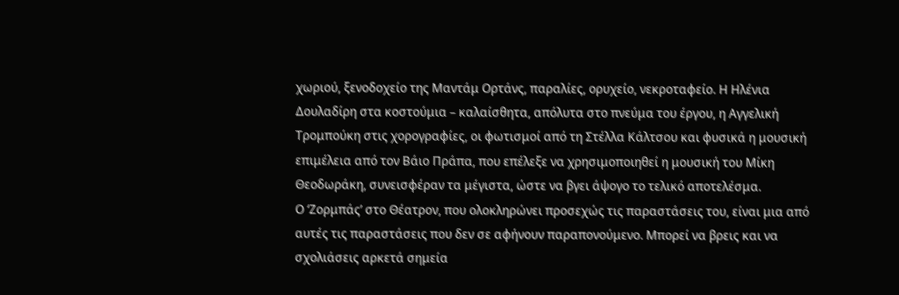χωριού, ξενοδοχείο της Μαντάμ Ορτάνς, παραλίες, ορυχείο, νεκροταφείο. Η Ηλένια Δουλαδίρη στα κοστούμια – καλαίσθητα, απόλυτα στο πνεύμα του έργου, η Αγγελική Τρομπούκη στις χορογραφίες, οι φωτισμοί από τη Στέλλα Κάλτσου και φυσικά η μουσική επιμέλεια από τον Βάιο Πράπα, που επέλεξε να χρησιμοποιηθεί η μουσική του Μίκη Θεοδωράκη, συνεισφέραν τα μέγιστα, ώστε να βγει άψογο το τελικό αποτελέσμα.
Ο ‘Ζορμπάς’ στο Θέατρον, που ολοκληρώνει προσεχώς τις παραστάσεις του, είναι μια από αυτές τις παραστάσεις που δεν σε αφήνουν παραπονούμενο. Μπορεί να βρεις και να σχολιάσεις αρκετά σημεία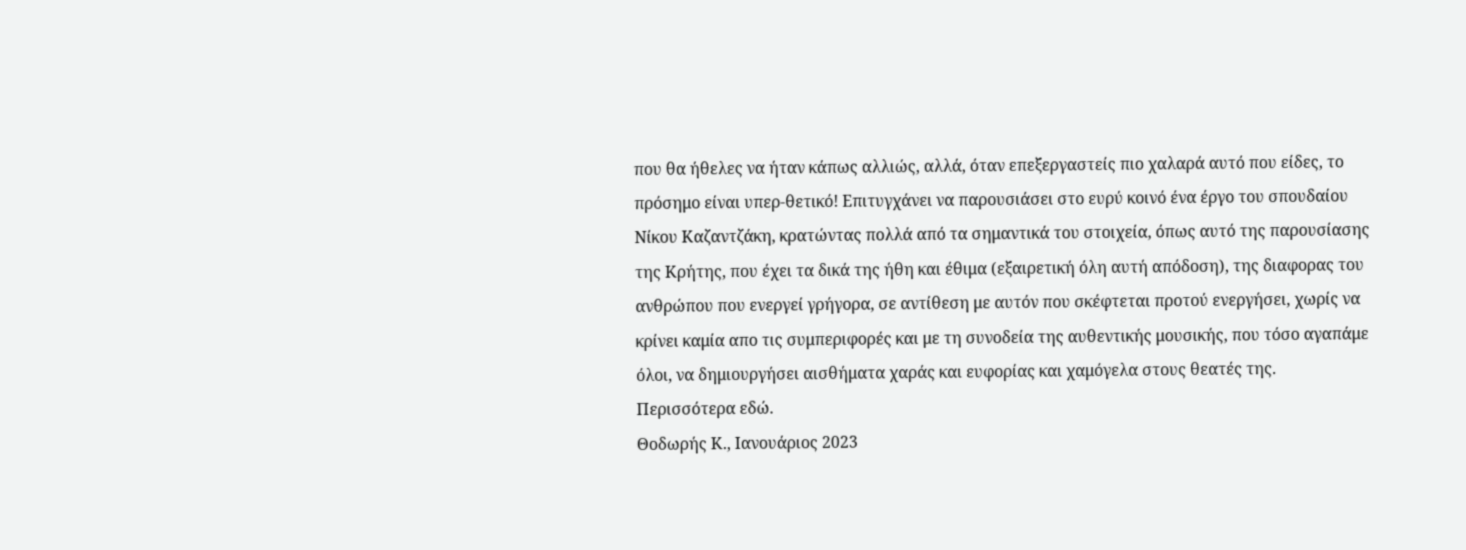που θα ήθελες να ήταν κάπως αλλιώς, αλλά, όταν επεξεργαστείς πιο χαλαρά αυτό που είδες, το πρόσημο είναι υπερ-θετικό! Επιτυγχάνει να παρουσιάσει στο ευρύ κοινό ένα έργο του σπουδαίου Νίκου Καζαντζάκη, κρατώντας πολλά από τα σημαντικά του στοιχεία, όπως αυτό της παρουσίασης της Κρήτης, που έχει τα δικά της ήθη και έθιμα (εξαιρετική όλη αυτή απόδοση), της διαφορας του ανθρώπου που ενεργεί γρήγορα, σε αντίθεση με αυτόν που σκέφτεται προτού ενεργήσει, χωρίς να κρίνει καμία απο τις συμπεριφορές και με τη συνοδεία της αυθεντικής μουσικής, που τόσο αγαπάμε όλοι, να δημιουργήσει αισθήματα χαράς και ευφορίας και χαμόγελα στους θεατές της.
Περισσότερα εδώ.
Θοδωρής Κ., Ιανουάριος 2023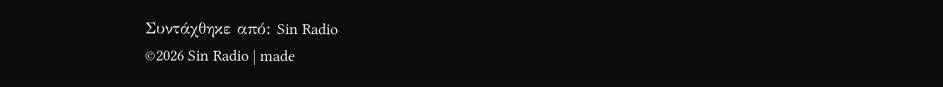Συντάχθηκε από: Sin Radio
©2026 Sin Radio | made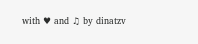with ♥ and ♫ by dinatzv